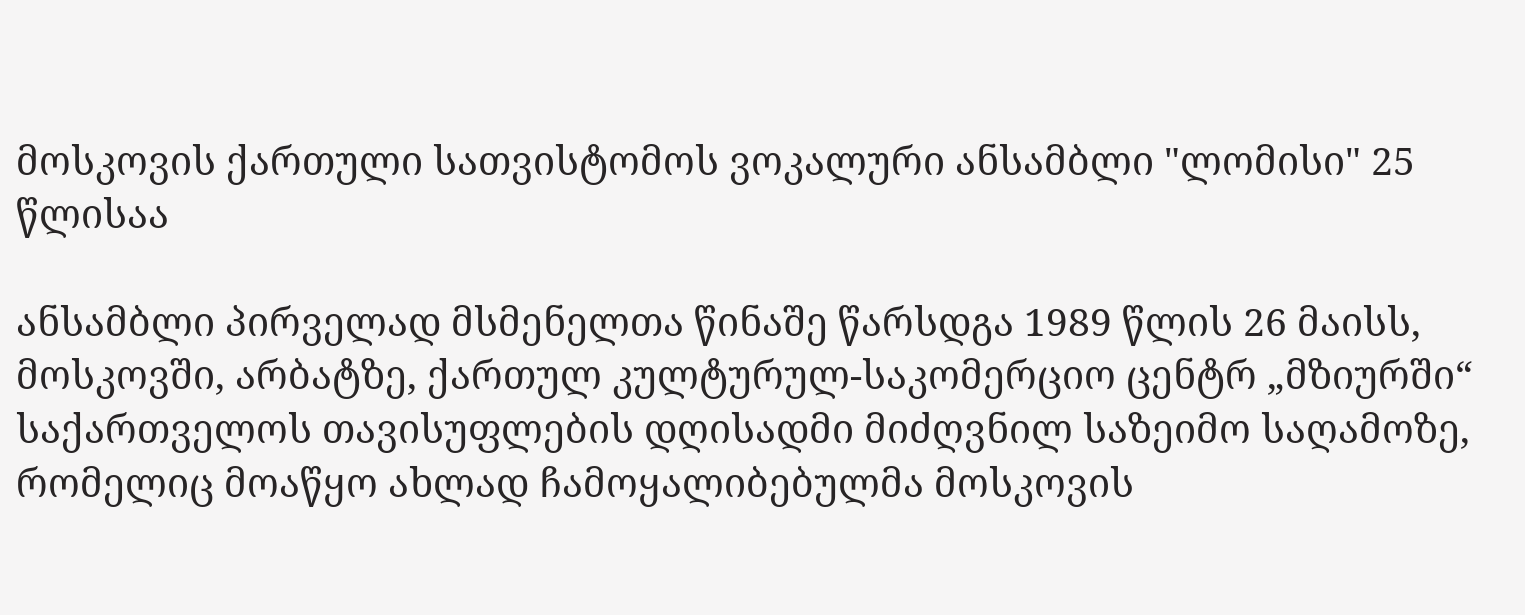მოსკოვის ქართული სათვისტომოს ვოკალური ანსამბლი "ლომისი" 25 წლისაა

ანსამბლი პირველად მსმენელთა წინაშე წარსდგა 1989 წლის 26 მაისს, მოსკოვში, არბატზე, ქართულ კულტურულ-საკომერციო ცენტრ „მზიურში“ საქართველოს თავისუფლების დღისადმი მიძღვნილ საზეიმო საღამოზე, რომელიც მოაწყო ახლად ჩამოყალიბებულმა მოსკოვის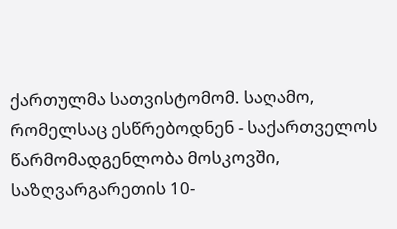ქართულმა სათვისტომომ. საღამო, რომელსაც ესწრებოდნენ - საქართველოს წარმომადგენლობა მოსკოვში, საზღვარგარეთის 10-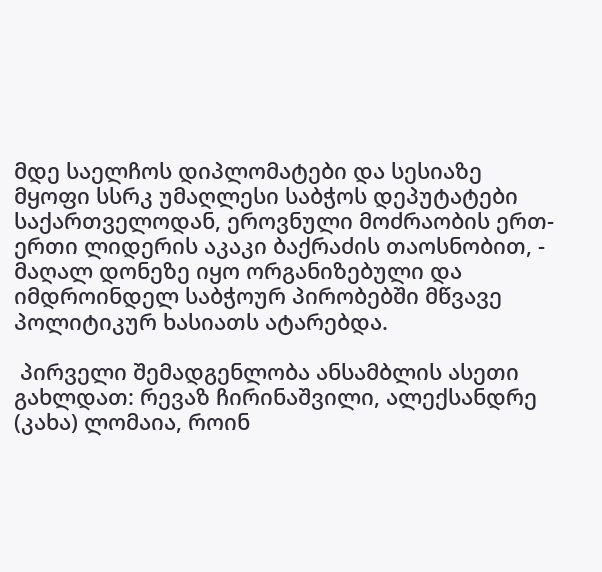მდე საელჩოს დიპლომატები და სესიაზე მყოფი სსრკ უმაღლესი საბჭოს დეპუტატები საქართველოდან, ეროვნული მოძრაობის ერთ-ერთი ლიდერის აკაკი ბაქრაძის თაოსნობით, - მაღალ დონეზე იყო ორგანიზებული და იმდროინდელ საბჭოურ პირობებში მწვავე პოლიტიკურ ხასიათს ატარებდა.

 პირველი შემადგენლობა ანსამბლის ასეთი გახლდათ: რევაზ ჩირინაშვილი, ალექსანდრე (კახა) ლომაია, როინ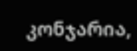კონჯარია,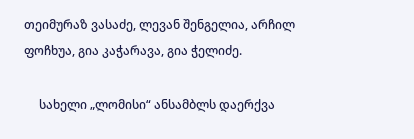თეიმურაზ ვასაძე, ლევან შენგელია, არჩილ ფოჩხუა, გია კაჭარავა, გია ჭელიძე.

     სახელი „ლომისი“ ანსამბლს დაერქვა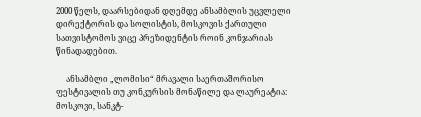2000 წელს, დაარსებიდან დღემდე ანსამბლის უცვლელი დირექტორის და სოლისტის, მოსკოვის ქართული სათვისტომოს ვიცე პრეზიდენტის როინ კონჯარიას წინადადებით.

     ანსამბლი „ლომისი“ მრავალი საერთაშორისო ფესტივალის თუ კონკურსის მონაწილე და ლაურეატია: მოსკოვი, სანკტ-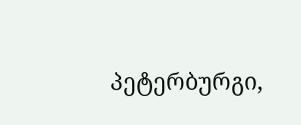პეტერბურგი,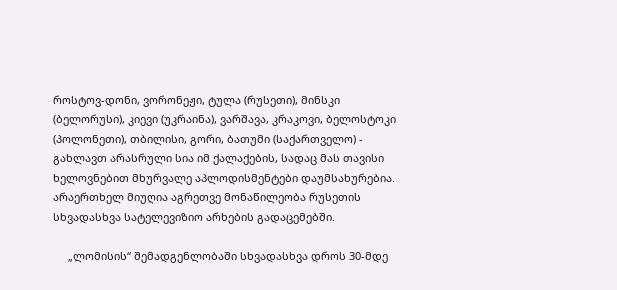როსტოვ-დონი, ვორონეჟი, ტულა (რუსეთი), მინსკი (ბელორუსი), კიევი (უკრაინა), ვარშავა, კრაკოვი, ბელოსტოკი (პოლონეთი), თბილისი, გორი, ბათუმი (საქართველო) - გახლავთ არასრული სია იმ ქალაქების, სადაც მას თავისი ხელოვნებით მხურვალე აპლოდისმენტები დაუმსახურებია. არაერთხელ მიუღია აგრეთვე მონაწილეობა რუსეთის სხვადასხვა სატელევიზიო არხების გადაცემებში.

     „ლომისის“ შემადგენლობაში სხვადასხვა დროს 30-მდე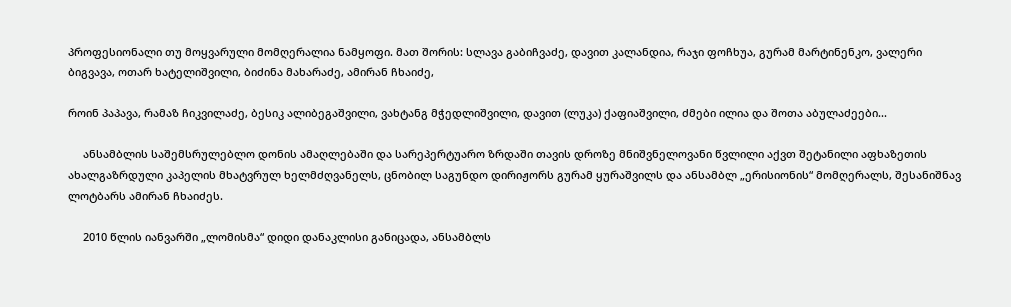პროფესიონალი თუ მოყვარული მომღერალია ნამყოფი. მათ შორის: სლავა გაბიჩვაძე, დავით კალანდია, რაჯი ფოჩხუა, გურამ მარტინენკო, ვალერი ბიგვავა, ოთარ ხატელიშვილი, ბიძინა მახარაძე, ამირან ჩხაიძე,

როინ პაპავა, რამაზ ჩიკვილაძე, ბესიკ ალიბეგაშვილი, ვახტანგ მჭედლიშვილი, დავით (ლუკა) ქაფიაშვილი, ძმები ილია და შოთა აბულაძეები...

     ანსამბლის საშემსრულებლო დონის ამაღლებაში და სარეპერტუარო ზრდაში თავის დროზე მნიშვნელოვანი წვლილი აქვთ შეტანილი აფხაზეთის ახალგაზრდული კაპელის მხატვრულ ხელმძღვანელს, ცნობილ საგუნდო დირიჟორს გურამ ყურაშვილს და ანსამბლ „ერისიონის“ მომღერალს, შესანიშნავ ლოტბარს ამირან ჩხაიძეს.

     2010 წლის იანვარში „ლომისმა“ დიდი დანაკლისი განიცადა, ანსამბლს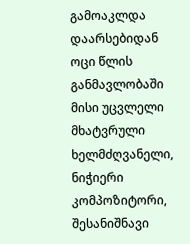გამოაკლდა დაარსებიდან ოცი წლის განმავლობაში მისი უცვლელი მხატვრული ხელმძღვანელი, ნიჭიერი კომპოზიტორი, შესანიშნავი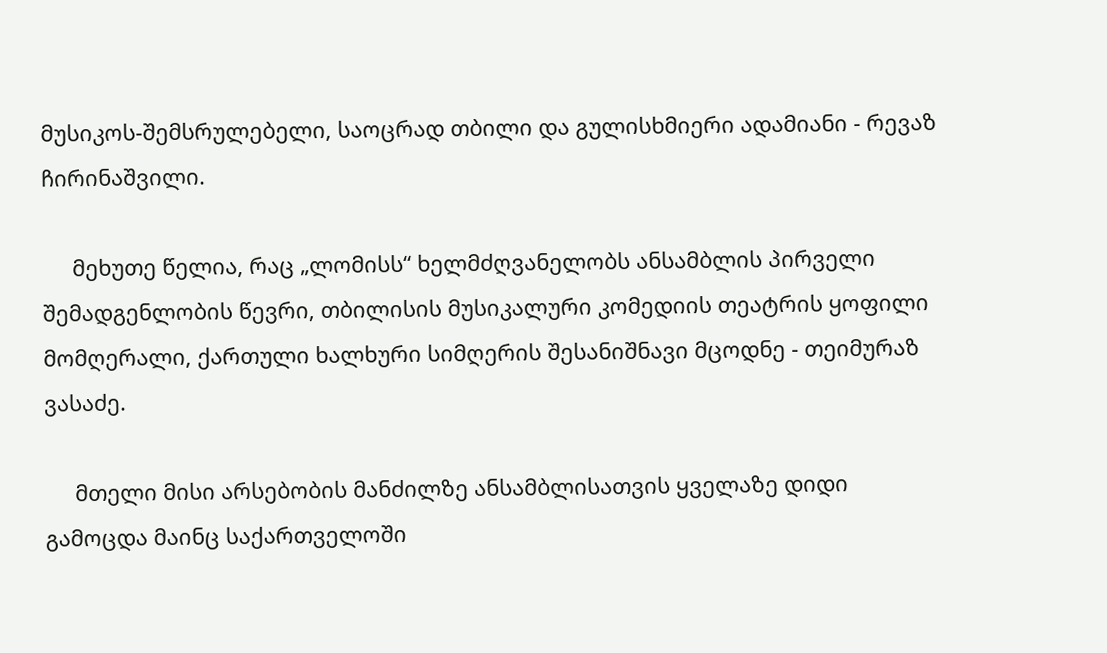მუსიკოს-შემსრულებელი, საოცრად თბილი და გულისხმიერი ადამიანი - რევაზ ჩირინაშვილი.

     მეხუთე წელია, რაც „ლომისს“ ხელმძღვანელობს ანსამბლის პირველი შემადგენლობის წევრი, თბილისის მუსიკალური კომედიის თეატრის ყოფილი მომღერალი, ქართული ხალხური სიმღერის შესანიშნავი მცოდნე - თეიმურაზ ვასაძე.

     მთელი მისი არსებობის მანძილზე ანსამბლისათვის ყველაზე დიდი გამოცდა მაინც საქართველოში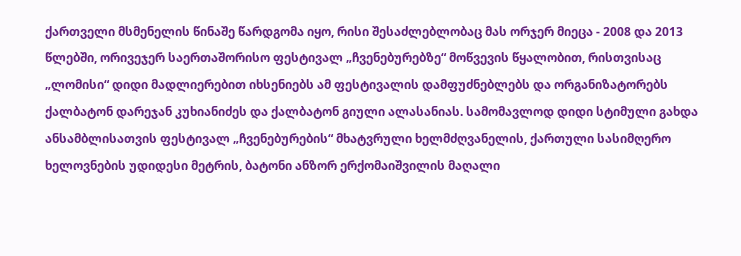ქართველი მსმენელის წინაშე წარდგომა იყო, რისი შესაძლებლობაც მას ორჯერ მიეცა - 2008 და 2013 წლებში, ორივეჯერ საერთაშორისო ფესტივალ „ჩვენებურებზე“ მოწვევის წყალობით, რისთვისაც „ლომისი“ დიდი მადლიერებით იხსენიებს ამ ფესტივალის დამფუძნებლებს და ორგანიზატორებს ქალბატონ დარეჯან კუხიანიძეს და ქალბატონ გიული ალასანიას. სამომავლოდ დიდი სტიმული გახდა ანსამბლისათვის ფესტივალ „ჩვენებურების“ მხატვრული ხელმძღვანელის, ქართული სასიმღერო ხელოვნების უდიდესი მეტრის, ბატონი ანზორ ერქომაიშვილის მაღალი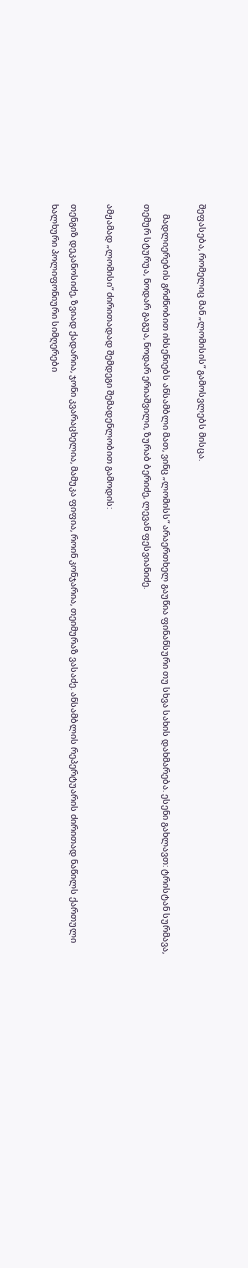შეფასება, რომელიც მან „ლომისის“ გამოსვლებს მისცა.

     მადლიერების გრძნობით იხსენიებს ანსამბლი მათ, ვინც „ლომისს“ არაერთხელ გაუწია ფინანსური თუ სხვა სახის დახმარება. ესენი გახლავთ: ტრისტან სურმავა, თემურ სტურუა, ნოდარ გაგუა, ნოდარ ერიაშვილი, ზურაბ ბერიძე, ლევან ფესვიანიძე.

ამჟამად „ლომისი“ ძირითადად შემდეგი შემადენლობით გამოდის:

თენგიზ დეკანოსიძე, ზვიად ქადარია, ჯონი კვარაცხელია, მამუკა ფიფია, როინ კონჯარია, თეიმურაზ ვასაძე. ანსამბლის რეპერტუარის ძირითად ნაწილს ქართული ხალხური პოლიფონიური სიმღერები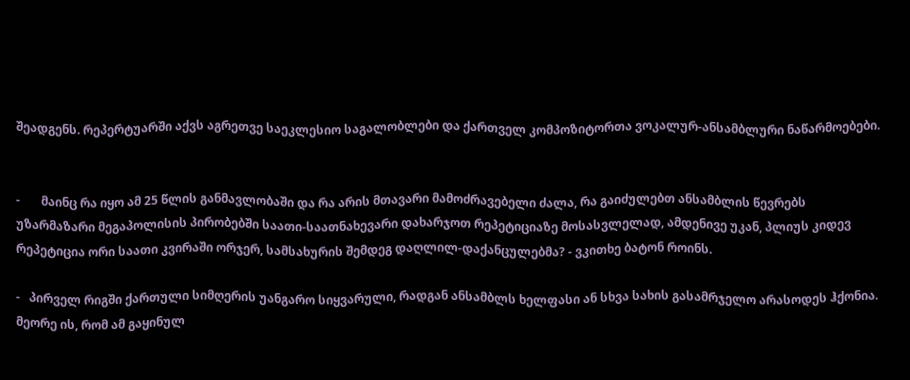შეადგენს. რეპერტუარში აქვს აგრეთვე საეკლესიო საგალობლები და ქართველ კომპოზიტორთა ვოკალურ-ანსამბლური ნაწარმოებები.


-       მაინც რა იყო ამ 25 წლის განმავლობაში და რა არის მთავარი მამოძრავებელი ძალა, რა გაიძულებთ ანსამბლის წევრებს უზარმაზარი მეგაპოლისის პირობებში საათი-საათნახევარი დახარჯოთ რეპეტიციაზე მოსასვლელად, ამდენივე უკან, პლიუს კიდევ რეპეტიცია ორი საათი კვირაში ორჯერ, სამსახურის შემდეგ დაღლილ-დაქანცულებმა? - ვკითხე ბატონ როინს.

-   პირველ რიგში ქართული სიმღერის უანგარო სიყვარული, რადგან ანსამბლს ხელფასი ან სხვა სახის გასამრჯელო არასოდეს ჰქონია. მეორე ის, რომ ამ გაყინულ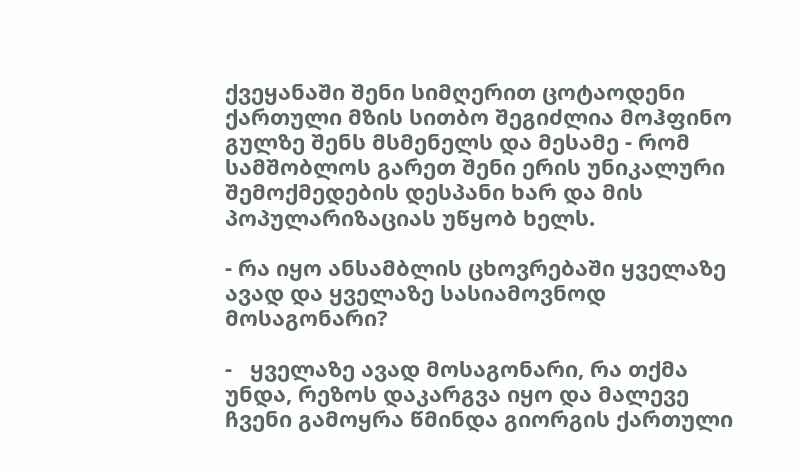ქვეყანაში შენი სიმღერით ცოტაოდენი ქართული მზის სითბო შეგიძლია მოჰფინო გულზე შენს მსმენელს და მესამე - რომ სამშობლოს გარეთ შენი ერის უნიკალური შემოქმედების დესპანი ხარ და მის პოპულარიზაციას უწყობ ხელს.

- რა იყო ანსამბლის ცხოვრებაში ყველაზე ავად და ყველაზე სასიამოვნოდ მოსაგონარი?

-   ყველაზე ავად მოსაგონარი, რა თქმა უნდა, რეზოს დაკარგვა იყო და მალევე ჩვენი გამოყრა წმინდა გიორგის ქართული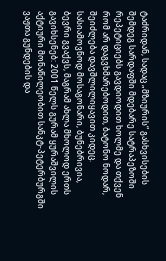ტაძრიდან, სადაც „მზიურის“ გასხვისების შემდეგ სარდაფში მდებარე სატრაპეზოში რეპეტიციებს გავდიოდით ხოლმე და თქვენ რომ არ დაგვხმარებოდით, ბატონო ნოდარ, შეიძლება დავშლილიყავით კიდეც. სასიამოვნოდ მოსაგონარი, ბუნებრივია, ბევრი გვაქვს, მაგრამ ახლა მხოლოდ ერთს გავიხსენებ: 2001 წელს გურამ ყურაშვილის აქტიური მონაწილეობით სანკტ-პეტერბურგში ვაჟთა გუნდების და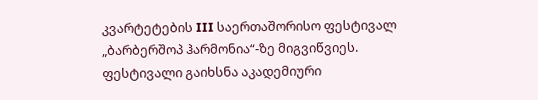კვარტეტების III საერთაშორისო ფესტივალ „ბარბერშოპ ჰარმონია“-ზე მიგვიწვიეს. ფესტივალი გაიხსნა აკადემიური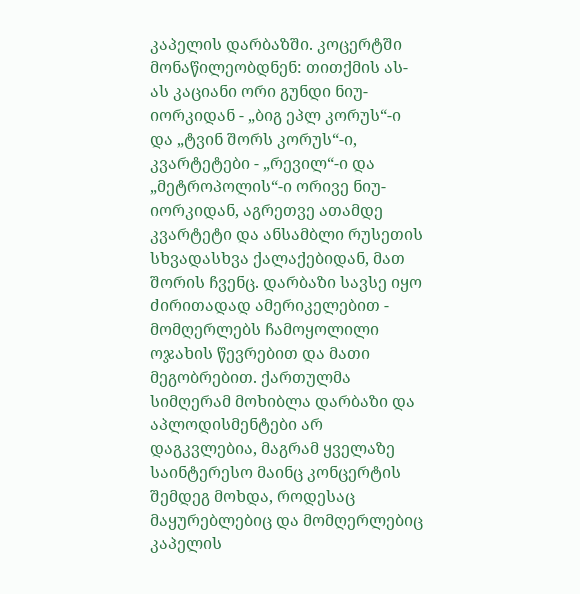კაპელის დარბაზში. კოცერტში მონაწილეობდნენ: თითქმის ას-ას კაციანი ორი გუნდი ნიუ-იორკიდან - „ბიგ ეპლ კორუს“-ი და „ტვინ შორს კორუს“-ი, კვარტეტები - „რევილ“-ი და „მეტროპოლის“-ი ორივე ნიუ-იორკიდან, აგრეთვე ათამდე კვარტეტი და ანსამბლი რუსეთის სხვადასხვა ქალაქებიდან, მათ შორის ჩვენც. დარბაზი სავსე იყო ძირითადად ამერიკელებით - მომღერლებს ჩამოყოლილი ოჯახის წევრებით და მათი მეგობრებით. ქართულმა სიმღერამ მოხიბლა დარბაზი და აპლოდისმენტები არ დაგკვლებია, მაგრამ ყველაზე საინტერესო მაინც კონცერტის შემდეგ მოხდა, როდესაც მაყურებლებიც და მომღერლებიც კაპელის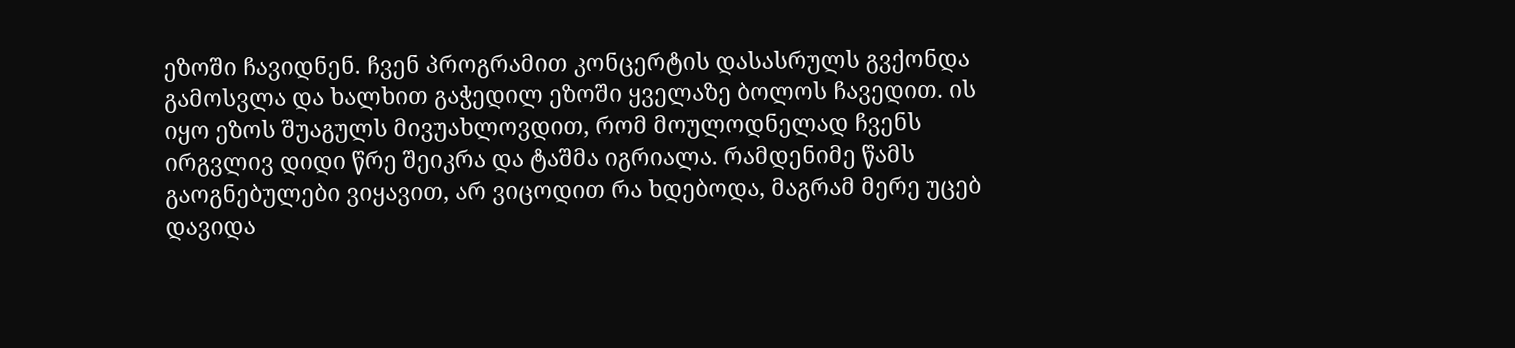ეზოში ჩავიდნენ. ჩვენ პროგრამით კონცერტის დასასრულს გვქონდა გამოსვლა და ხალხით გაჭედილ ეზოში ყველაზე ბოლოს ჩავედით. ის იყო ეზოს შუაგულს მივუახლოვდით, რომ მოულოდნელად ჩვენს ირგვლივ დიდი წრე შეიკრა და ტაშმა იგრიალა. რამდენიმე წამს გაოგნებულები ვიყავით, არ ვიცოდით რა ხდებოდა, მაგრამ მერე უცებ დავიდა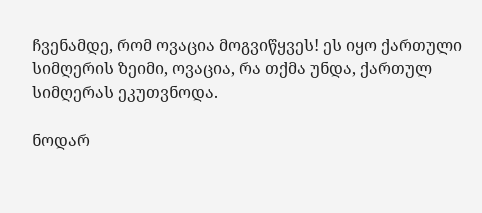ჩვენამდე, რომ ოვაცია მოგვიწყვეს! ეს იყო ქართული სიმღერის ზეიმი, ოვაცია, რა თქმა უნდა, ქართულ სიმღერას ეკუთვნოდა.

ნოდარ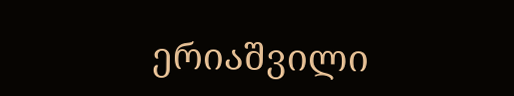ერიაშვილი